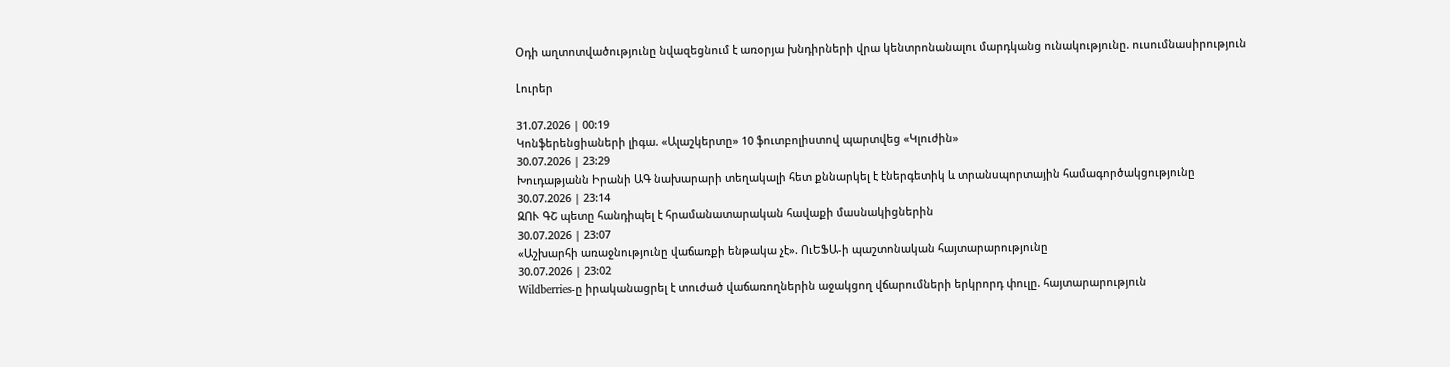Օդի աղտոտվածությունը նվազեցնում է առօրյա խնդիրների վրա կենտրոնանալու մարդկանց ունակությունը. ուսումնասիրություն

Լուրեր

31.07.2026 | 00:19
Կոնֆերենցիաների լիգա. «Ալաշկերտը» 10 ֆուտբոլիստով պարտվեց «Կլուժին»
30.07.2026 | 23:29
Խուդաթյանն Իրանի ԱԳ նախարարի տեղակալի հետ քննարկել է էներգետիկ և տրանսպորտային համագործակցությունը
30.07.2026 | 23:14
ԶՈՒ ԳՇ պետը հանդիպել է հրամանատարական հավաքի մասնակիցներին
30.07.2026 | 23:07
«Աշխարհի առաջնությունը վաճառքի ենթակա չէ». ՈւԵՖԱ-ի պաշտոնական հայտարարությունը
30.07.2026 | 23:02
Wildberries-ը իրականացրել է տուժած վաճառողներին աջակցող վճարումների երկրորդ փուլը. հայտարարություն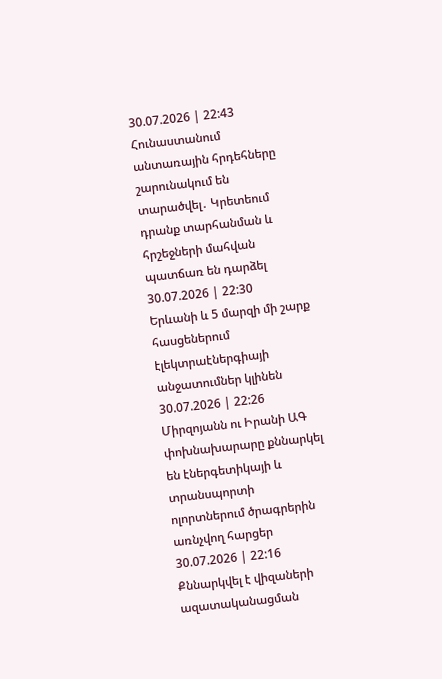30.07.2026 | 22:43
Հունաստանում անտառային հրդեհները շարունակում են տարածվել․ Կրետեում դրանք տարհանման և հրշեջների մահվան պատճառ են դարձել
30.07.2026 | 22:30
Երևանի և 5 մարզի մի շարք հասցեներում էլեկտրաէներգիայի անջատումներ կլինեն
30.07.2026 | 22:26
Միրզոյանն ու Իրանի ԱԳ փոխնախարարը քննարկել են էներգետիկայի և տրանսպորտի ոլորտներում ծրագրերին առնչվող հարցեր
30.07.2026 | 22:16
Քննարկվել է վիզաների ազատականացման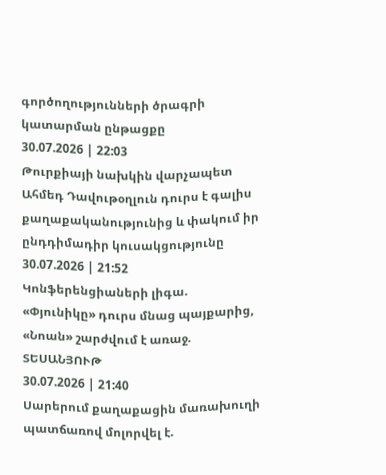գործողությունների ծրագրի կատարման ընթացքը
30.07.2026 | 22:03
Թուրքիայի նախկին վարչապետ Ահմեդ Դավութօղլուն դուրս է գալիս քաղաքականությունից և փակում իր ընդդիմադիր կուսակցությունը
30.07.2026 | 21:52
Կոնֆերենցիաների լիգա. «Փյունիկը» դուրս մնաց պայքարից, «Նոան» շարժվում է առաջ. ՏԵՍԱՆՅՈՒԹ
30.07.2026 | 21:40
Սարերում քաղաքացին մառախուղի պատճառով մոլորվել է.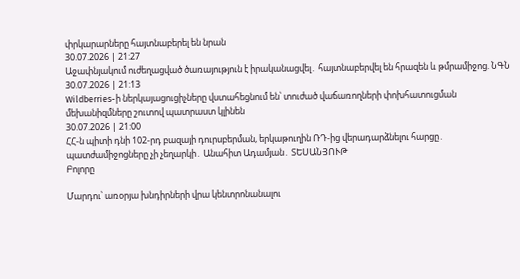փրկարարները հայտնաբերել են նրան
30.07.2026 | 21:27
Աջափնյակում ուժեղացված ծառայություն է իրականացվել․ հայտնաբերվել են հրազեն և թմրամիջոց. ՆԳՆ
30.07.2026 | 21:13
Wildberries-ի ներկայացուցիչները վստահեցնում են՝ տուժած վաճառողների փոխհատուցման մեխանիզմները շուտով պատրաստ կլինեն
30.07.2026 | 21:00
ՀՀ-ն պիտի դնի 102-րդ բազայի դուրսբերման, երկաթուղին ՌԴ-ից վերադարձնելու հարցը․ պատժամիջոցները չի չեղարկի․ Անահիտ Ադամյան․ ՏԵՍԱՆՅՈՒԹ
Բոլորը

Մարդու՝ առօրյա խնդիրների վրա կենտրոնանալու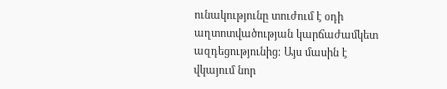ունակությունը տուժում է օդի աղտոտվածության կարճաժամկետ ազդեցությունից։ Այս մասին է վկայում նոր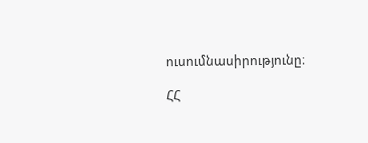ուսումնասիրությունը։

ՀՀ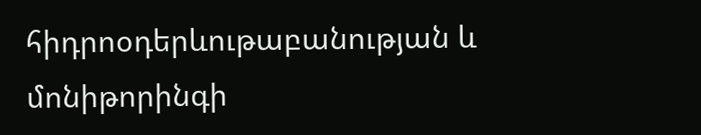հիդրոօդերևութաբանության և մոնիթորինգի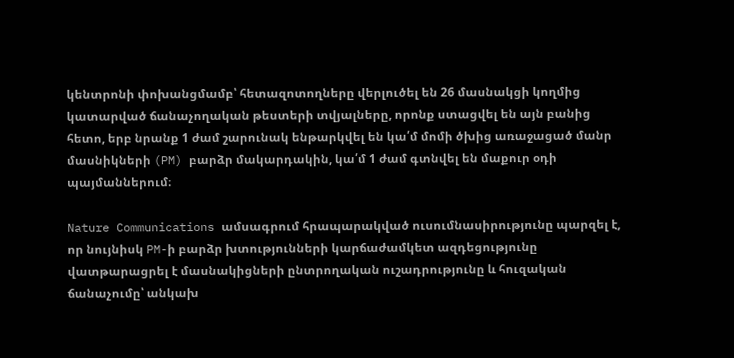կենտրոնի փոխանցմամբ՝ հետազոտողները վերլուծել են 26 մասնակցի կողմից կատարված ճանաչողական թեստերի տվյալները, որոնք ստացվել են այն բանից հետո, երբ նրանք 1 ժամ շարունակ ենթարկվել են կա՛մ մոմի ծխից առաջացած մանր մասնիկների (PM) բարձր մակարդակին, կա՛մ 1 ժամ գտնվել են մաքուր օդի պայմաններում։

Nature Communications ամսագրում հրապարակված ուսումնասիրությունը պարզել է, որ նույնիսկ PM-ի բարձր խտությունների կարճաժամկետ ազդեցությունը վատթարացրել է մասնակիցների ընտրողական ուշադրությունը և հուզական ճանաչումը՝ անկախ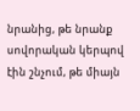նրանից, թե նրանք սովորական կերպով էին շնչում, թե միայն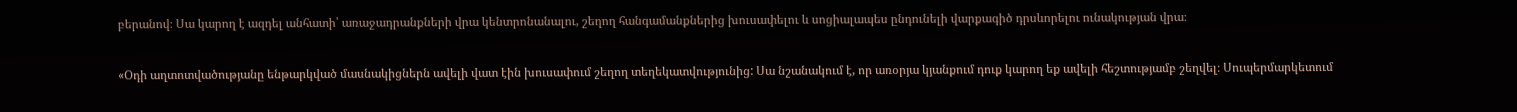բերանով։ Սա կարող է ազդել անհատի՝ առաջադրանքների վրա կենտրոնանալու, շեղող հանգամանքներից խուսափելու և սոցիալապես ընդունելի վարքագիծ դրսևորելու ունակության վրա։

«Օդի աղտոտվածությանը ենթարկված մասնակիցներն ավելի վատ էին խուսափում շեղող տեղեկատվությունից: Սա նշանակում է, որ առօրյա կյանքում դուք կարող եք ավելի հեշտությամբ շեղվել։ Սուպերմարկետում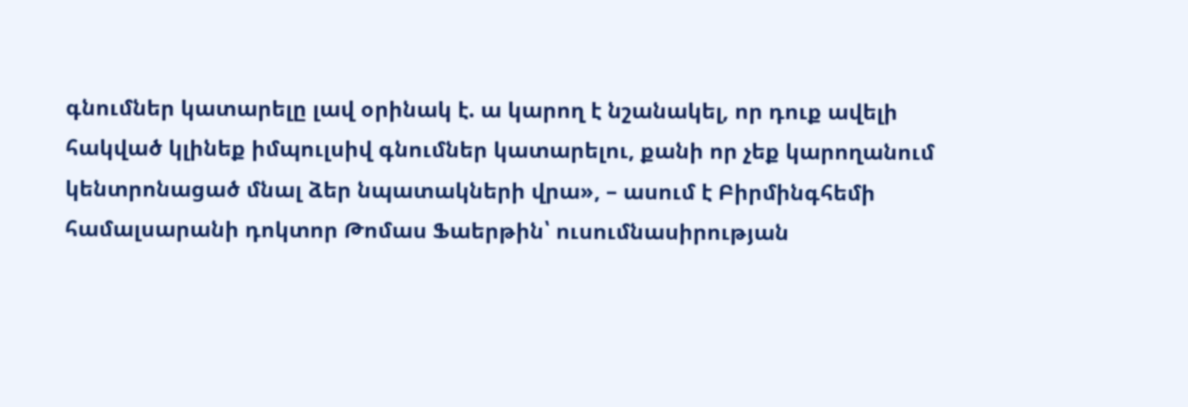գնումներ կատարելը լավ օրինակ է. ա կարող է նշանակել, որ դուք ավելի հակված կլինեք իմպուլսիվ գնումներ կատարելու, քանի որ չեք կարողանում կենտրոնացած մնալ ձեր նպատակների վրա», – ասում է Բիրմինգհեմի համալսարանի դոկտոր Թոմաս Ֆաերթին՝ ուսումնասիրության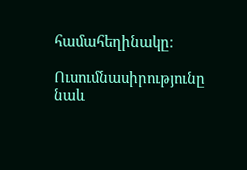համահեղինակը։

Ուսումնասիրությունը նաև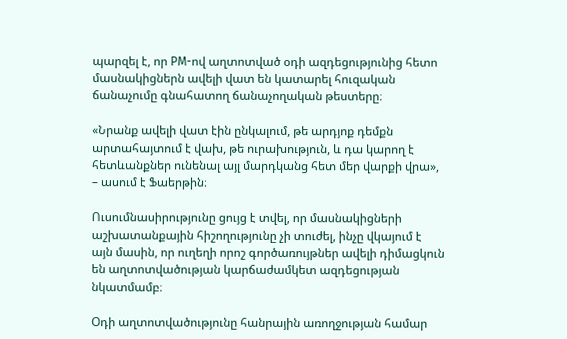պարզել է, որ PM-ով աղտոտված օդի ազդեցությունից հետո մասնակիցներն ավելի վատ են կատարել հուզական ճանաչումը գնահատող ճանաչողական թեստերը։

«Նրանք ավելի վատ էին ընկալում, թե արդյոք դեմքն արտահայտում է վախ, թե ուրախություն, և դա կարող է հետևանքներ ունենալ այլ մարդկանց հետ մեր վարքի վրա», – ասում է Ֆաերթին։

Ուսումնասիրությունը ցույց է տվել, որ մասնակիցների աշխատանքային հիշողությունը չի տուժել, ինչը վկայում է այն մասին, որ ուղեղի որոշ գործառույթներ ավելի դիմացկուն են աղտոտվածության կարճաժամկետ ազդեցության նկատմամբ։

Օդի աղտոտվածությունը հանրային առողջության համար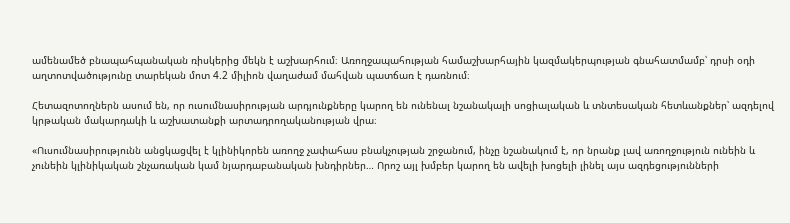ամենամեծ բնապահպանական ռիսկերից մեկն է աշխարհում։ Առողջապահության համաշխարհային կազմակերպության գնահատմամբ՝ դրսի օդի աղտոտվածությունը տարեկան մոտ 4.2 միլիոն վաղաժամ մահվան պատճառ է դառնում։

Հետազոտողներն ասում են, որ ուսումնասիրության արդյունքները կարող են ունենալ նշանակալի սոցիալական և տնտեսական հետևանքներ՝ ազդելով կրթական մակարդակի և աշխատանքի արտադրողականության վրա։

«Ուսումնասիրությունն անցկացվել է կլինիկորեն առողջ չափահաս բնակչության շրջանում, ինչը նշանակում է, որ նրանք լավ առողջություն ունեին և չունեին կլինիկական շնչառական կամ նյարդաբանական խնդիրներ… Որոշ այլ խմբեր կարող են ավելի խոցելի լինել այս ազդեցությունների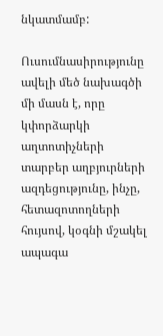նկատմամբ:

Ուսումնասիրությունը ավելի մեծ նախագծի մի մասն է, որը կփորձարկի աղտոտիչների տարբեր աղբյուրների ազդեցությունը, ինչը, հետազոտողների հույսով, կօգնի մշակել ապագա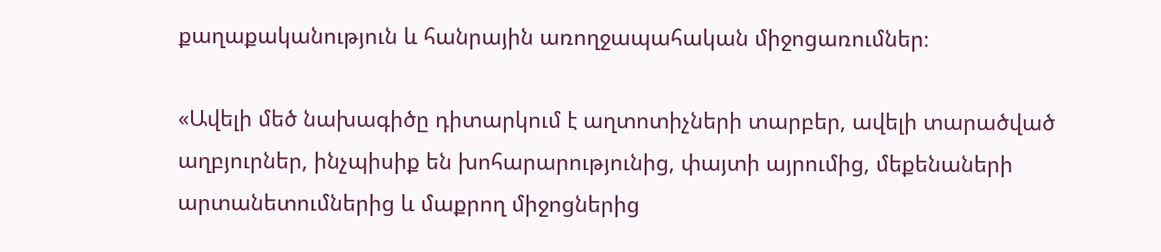քաղաքականություն և հանրային առողջապահական միջոցառումներ։

«Ավելի մեծ նախագիծը դիտարկում է աղտոտիչների տարբեր, ավելի տարածված աղբյուրներ, ինչպիսիք են խոհարարությունից, փայտի այրումից, մեքենաների արտանետումներից և մաքրող միջոցներից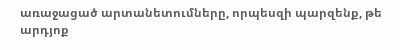առաջացած արտանետումները, որպեսզի պարզենք, թե արդյոք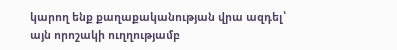կարող ենք քաղաքականության վրա ազդել՝ այն որոշակի ուղղությամբ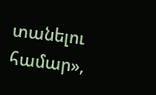տանելու համար»,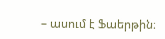– ասում է Ֆաերթին։